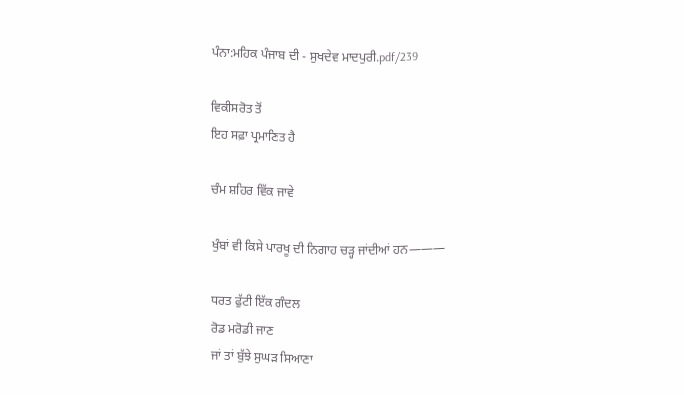ਪੰਨਾ:ਮਹਿਕ ਪੰਜਾਬ ਦੀ - ਸੁਖਦੇਵ ਮਾਦਪੁਰੀ.pdf/239

ਵਿਕੀਸਰੋਤ ਤੋਂ
ਇਹ ਸਫ਼ਾ ਪ੍ਰਮਾਣਿਤ ਹੈ

ਚੰਮ ਸ਼ਹਿਰ ਵਿੱਕ ਜਾਵੇ

ਖੁੰਬਾਂ ਵੀ ਕਿਸੇ ਪਾਰਖੂ ਦੀ ਨਿਗਾਹ ਚੜ੍ਹ ਜਾਂਦੀਆਂ ਹਨ———

ਧਰਤ ਫੁੱਟੀ ਇੱਕ ਗੰਦਲ
ਰੋਡ ਮਰੋਡੀ ਜਾਣ
ਜਾਂ ਤਾਂ ਬੁੱਝੇ ਸੁਘੜ ਸਿਆਣਾ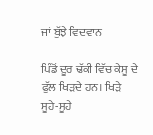ਜਾਂ ਬੁੱਝੇ ਵਿਦਵਾਨ

ਪਿੰਡੋਂ ਦੂਰ ਢੱਕੀ ਵਿੱਚ ਕੇਸੂ ਦੇ ਫੁੱਲ ਖਿੜਦੇ ਹਨ। ਖਿੜੇ ਸੂਹੇ-ਸੂਹੇ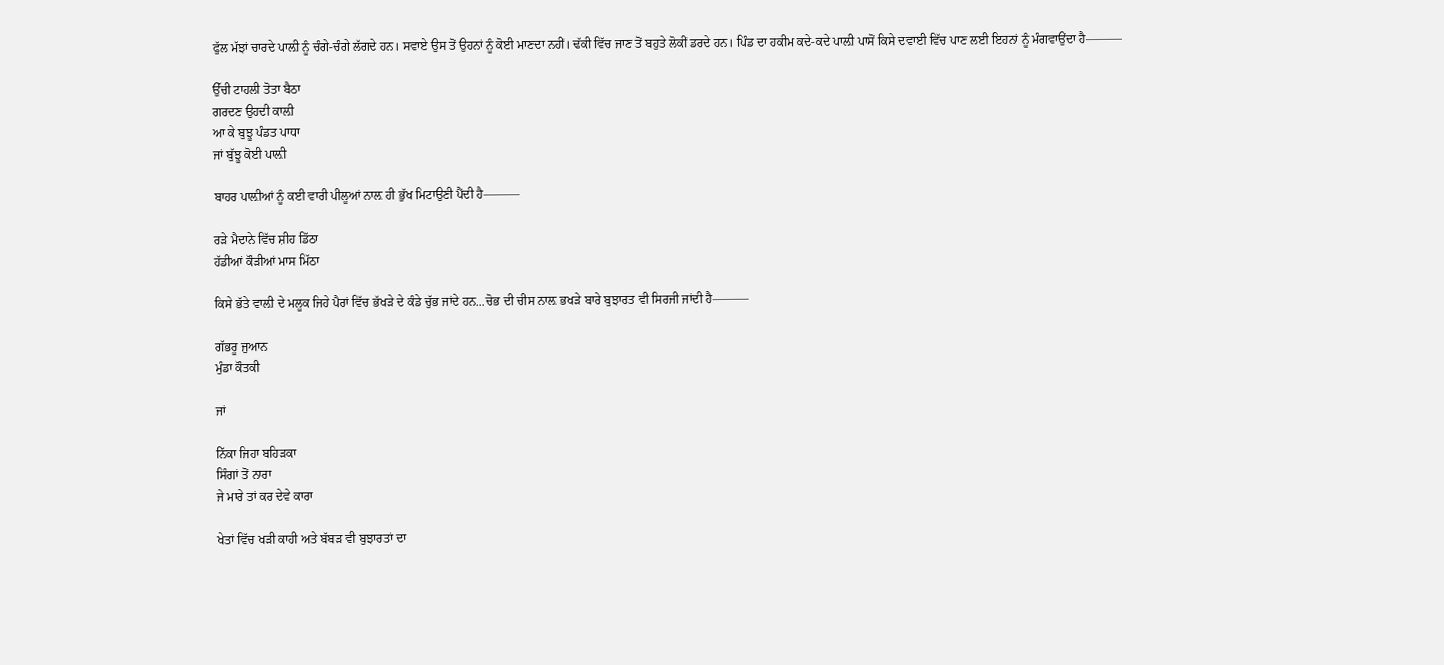ਫੁੱਲ ਮੱਝਾਂ ਚਾਰਦੇ ਪਾਲ਼ੀ ਨੂੰ ਚੰਗੇ-ਚੰਗੇ ਲੱਗਦੇ ਹਨ। ਸਵਾਏ ਉਸ ਤੋਂ ਉਹਨਾਂ ਨੂੰ ਕੋਈ ਮਾਣਦਾ ਨਹੀਂ। ਢੱਕੀ ਵਿੱਚ ਜਾਣ ਤੋਂ ਬਹੁਤੇ ਲੋਕੀਂ ਡਰਦੇ ਹਨ। ਪਿੰਡ ਦਾ ਹਕੀਮ ਕਦੇ-ਕਦੇ ਪਾਲ਼ੀ ਪਾਸੋਂ ਕਿਸੇ ਦਵਾਈ ਵਿੱਚ ਪਾਣ ਲਈ ਇਹਨਾਂ ਨੂੰ ਮੰਗਵਾਉਂਦਾ ਹੈ———

ਉੱਚੀ ਟਾਹਲੀ ਤੋਤਾ ਬੈਠਾ
ਗਰਦਣ ਉਹਦੀ ਕਾਲ਼ੀ
ਆ ਕੇ ਬੁਝੂ ਪੰਡਤ ਪਾਧਾ
ਜਾਂ ਬੁੱਝੂ ਕੋਈ ਪਾਲ਼ੀ

ਬਾਹਰ ਪਾਲ਼ੀਆਂ ਨੂੰ ਕਈ ਵਾਰੀ ਪੀਲੂਆਂ ਨਾਲ਼ ਹੀ ਭੁੱਖ ਮਿਟਾਉਣੀ ਪੈਂਦੀ ਹੈ———

ਰੜੇ ਮੈਦਾਨੇ ਵਿੱਚ ਸ਼ੀਹ ਡਿੱਠਾ
ਹੱਡੀਆਂ ਕੌੜੀਆਂ ਮਾਸ ਮਿੱਠਾ

ਕਿਸੇ ਭੱਤੇ ਵਾਲ਼ੀ ਦੇ ਮਲੂਕ ਜਿਹੇ ਪੈਰਾਂ ਵਿੱਚ ਭੱਖੜੇ ਦੇ ਕੰਡੇ ਚੁੱਭ ਜਾਂਦੇ ਹਨ...ਚੋਭ ਦੀ ਚੀਸ ਨਾਲ਼ ਭਖੜੇ ਬਾਰੇ ਬੁਝਾਰਤ ਵੀ ਸਿਰਜੀ ਜਾਂਦੀ ਹੈ———

ਗੱਭਰੂ ਜੁਆਨ
ਮੁੰਡਾ ਕੌਤਕੀ

ਜਾਂ

ਨਿੱਕਾ ਜਿਹਾ ਬਹਿੜਕਾ
ਸਿੰਗਾਂ ਤੋਂ ਨਾਰਾ
ਜੇ ਮਾਰੇ ਤਾਂ ਕਰ ਦੇਵੇ ਕਾਰਾ

ਖੇਤਾਂ ਵਿੱਚ ਖੜੀ ਕਾਹੀ ਅਤੇ ਬੱਬੜ ਵੀ ਬੁਝਾਰਤਾਂ ਦਾ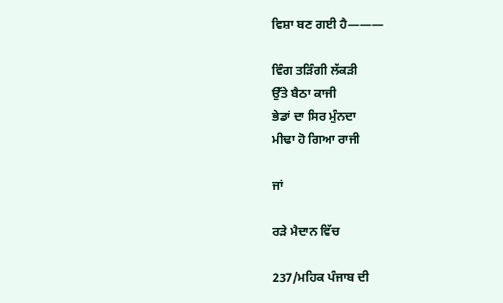ਵਿਸ਼ਾ ਬਣ ਗਈ ਹੈ———

ਵਿੰਗ ਤੜਿੰਗੀ ਲੱਕੜੀ
ਉੱਤੇ ਬੈਠਾ ਕਾਜੀ
ਭੇਡਾਂ ਦਾ ਸਿਰ ਮੁੰਨਦਾ
ਮੀਢਾ ਹੋ ਗਿਆ ਰਾਜੀ

ਜਾਂ

ਰੜੇ ਮੈਦਾਨ ਵਿੱਚ

237/ਮਹਿਕ ਪੰਜਾਬ ਦੀ